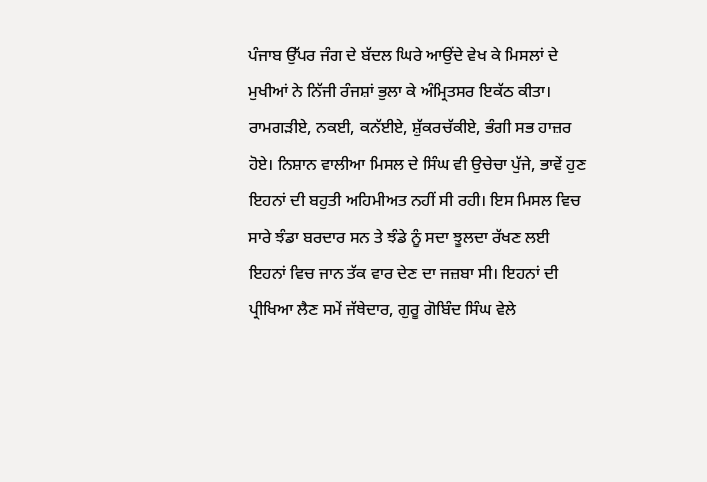ਪੰਜਾਬ ਉੱਪਰ ਜੰਗ ਦੇ ਬੱਦਲ ਘਿਰੇ ਆਉਂਦੇ ਵੇਖ ਕੇ ਮਿਸਲਾਂ ਦੇ ਮੁਖੀਆਂ ਨੇ ਨਿੱਜੀ ਰੰਜਸ਼ਾਂ ਭੁਲਾ ਕੇ ਅੰਮ੍ਰਿਤਸਰ ਇਕੱਠ ਕੀਤਾ। ਰਾਮਗੜੀਏ, ਨਕਈ, ਕਨੱਈਏ, ਸ਼ੁੱਕਰਚੱਕੀਏ, ਭੰਗੀ ਸਭ ਹਾਜ਼ਰ ਹੋਏ। ਨਿਸ਼ਾਨ ਵਾਲੀਆ ਮਿਸਲ ਦੇ ਸਿੰਘ ਵੀ ਉਚੇਚਾ ਪੁੱਜੇ, ਭਾਵੇਂ ਹੁਣ ਇਹਨਾਂ ਦੀ ਬਹੁਤੀ ਅਹਿਮੀਅਤ ਨਹੀਂ ਸੀ ਰਹੀ। ਇਸ ਮਿਸਲ ਵਿਚ ਸਾਰੇ ਝੰਡਾ ਬਰਦਾਰ ਸਨ ਤੇ ਝੰਡੇ ਨੂੰ ਸਦਾ ਝੂਲਦਾ ਰੱਖਣ ਲਈ ਇਹਨਾਂ ਵਿਚ ਜਾਨ ਤੱਕ ਵਾਰ ਦੇਣ ਦਾ ਜਜ਼ਬਾ ਸੀ। ਇਹਨਾਂ ਦੀ ਪ੍ਰੀਖਿਆ ਲੈਣ ਸਮੇਂ ਜੱਥੇਦਾਰ, ਗੁਰੂ ਗੋਬਿੰਦ ਸਿੰਘ ਵੇਲੇ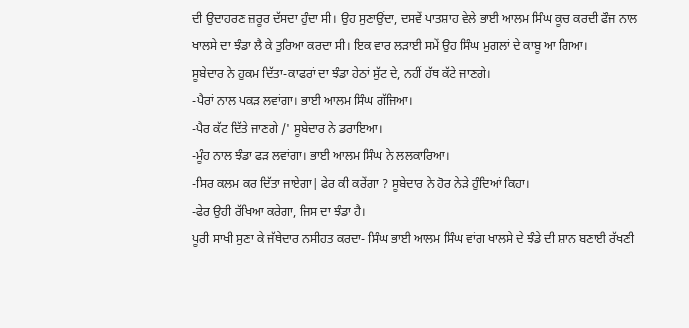ਦੀ ਉਦਾਹਰਣ ਜ਼ਰੂਰ ਦੱਸਦਾ ਹੁੰਦਾ ਸੀ। ਉਹ ਸੁਣਾਉਂਦਾ, ਦਸਵੇਂ ਪਾਤਸ਼ਾਹ ਵੇਲੇ ਭਾਈ ਆਲਮ ਸਿੰਘ ਕੂਚ ਕਰਦੀ ਫੌਜ ਨਾਲ ਖਾਲਸੇ ਦਾ ਝੰਡਾ ਲੈ ਕੇ ਤੁਰਿਆ ਕਰਦਾ ਸੀ। ਇਕ ਵਾਰ ਲੜਾਈ ਸਮੇਂ ਉਹ ਸਿੰਘ ਮੁਗਲਾਂ ਦੇ ਕਾਬੂ ਆ ਗਿਆ।
ਸੂਬੇਦਾਰ ਨੇ ਹੁਕਮ ਦਿੱਤਾ-ਕਾਫਰਾਂ ਦਾ ਝੰਡਾ ਹੇਠਾਂ ਸੁੱਟ ਦੇ, ਨਹੀਂ ਹੱਥ ਕੱਟੇ ਜਾਣਗੇ।
-ਪੈਰਾਂ ਨਾਲ ਪਕੜ ਲਵਾਂਗਾ। ਭਾਈ ਆਲਮ ਸਿੰਘ ਗੱਜਿਆ।
-ਪੈਰ ਕੱਟ ਦਿੱਤੇ ਜਾਣਗੇ /' ਸੂਬੇਦਾਰ ਨੇ ਡਰਾਇਆ।
-ਮੂੰਹ ਨਾਲ ਝੰਡਾ ਫੜ ਲਵਾਂਗਾ। ਭਾਈ ਆਲਮ ਸਿੰਘ ਨੇ ਲਲਕਾਰਿਆ।
-ਸਿਰ ਕਲਮ ਕਰ ਦਿੱਤਾ ਜਾਏਗਾ| ਫੇਰ ਕੀ ਕਰੇਂਗਾ ? ਸੂਬੇਦਾਰ ਨੇ ਹੋਰ ਨੇੜੇ ਹੁੰਦਿਆਂ ਕਿਹਾ।
-ਫੇਰ ਉਹੀ ਰੱਖਿਆ ਕਰੇਗਾ, ਜਿਸ ਦਾ ਝੰਡਾ ਹੈ।
ਪੂਰੀ ਸਾਖੀ ਸੁਣਾ ਕੇ ਜੱਥੇਦਾਰ ਨਸੀਹਤ ਕਰਦਾ- ਸਿੰਘ ਭਾਈ ਆਲਮ ਸਿੰਘ ਵਾਂਗ ਖਾਲਸੇ ਦੇ ਝੰਡੇ ਦੀ ਸ਼ਾਨ ਬਣਾਈ ਰੱਖਣੀ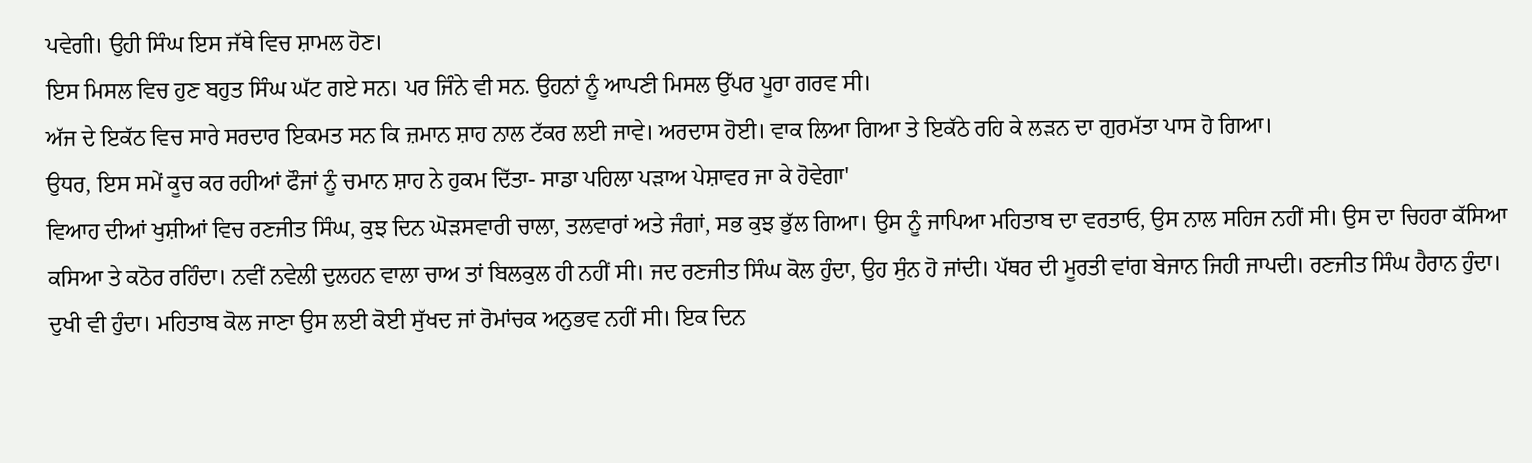ਪਵੇਗੀ। ਉਹੀ ਸਿੰਘ ਇਸ ਜੱਥੇ ਵਿਚ ਸ਼ਾਮਲ ਹੋਣ।
ਇਸ ਮਿਸਲ ਵਿਚ ਹੁਣ ਬਹੁਤ ਸਿੰਘ ਘੱਟ ਗਏ ਸਨ। ਪਰ ਜਿੰਨੇ ਵੀ ਸਨ. ਉਹਨਾਂ ਨੂੰ ਆਪਣੀ ਮਿਸਲ ਉੱਪਰ ਪੂਰਾ ਗਰਵ ਸੀ।
ਅੱਜ ਦੇ ਇਕੱਠ ਵਿਚ ਸਾਰੇ ਸਰਦਾਰ ਇਕਮਤ ਸਨ ਕਿ ਜ਼ਮਾਨ ਸ਼ਾਹ ਨਾਲ ਟੱਕਰ ਲਈ ਜਾਵੇ। ਅਰਦਾਸ ਹੋਈ। ਵਾਕ ਲਿਆ ਗਿਆ ਤੇ ਇਕੱਠੇ ਰਹਿ ਕੇ ਲੜਨ ਦਾ ਗੁਰਮੱਤਾ ਪਾਸ ਹੋ ਗਿਆ।
ਉਧਰ, ਇਸ ਸਮੇਂ ਕੂਚ ਕਰ ਰਹੀਆਂ ਫੌਜਾਂ ਨੂੰ ਚਮਾਨ ਸ਼ਾਹ ਨੇ ਹੁਕਮ ਦਿੱਤਾ- ਸਾਡਾ ਪਹਿਲਾ ਪੜਾਅ ਪੇਸ਼ਾਵਰ ਜਾ ਕੇ ਹੋਵੇਗਾ'
ਵਿਆਹ ਦੀਆਂ ਖੁਸ਼ੀਆਂ ਵਿਚ ਰਣਜੀਤ ਸਿੰਘ, ਕੁਝ ਦਿਨ ਘੋੜਸਵਾਰੀ ਚਾਲਾ, ਤਲਵਾਰਾਂ ਅਤੇ ਜੰਗਾਂ, ਸਭ ਕੁਝ ਭੁੱਲ ਗਿਆ। ਉਸ ਨੂੰ ਜਾਪਿਆ ਮਹਿਤਾਬ ਦਾ ਵਰਤਾਓ, ਉਸ ਨਾਲ ਸਹਿਜ ਨਹੀਂ ਸੀ। ਉਸ ਦਾ ਚਿਹਰਾ ਕੱਸਿਆ ਕਸਿਆ ਤੇ ਕਠੋਰ ਰਹਿੰਦਾ। ਨਵੀਂ ਨਵੇਲੀ ਦੁਲਹਨ ਵਾਲਾ ਚਾਅ ਤਾਂ ਬਿਲਕੁਲ ਹੀ ਨਹੀਂ ਸੀ। ਜਦ ਰਣਜੀਤ ਸਿੰਘ ਕੋਲ ਹੁੰਦਾ, ਉਹ ਸੁੰਨ ਹੋ ਜਾਂਦੀ। ਪੱਥਰ ਦੀ ਮੂਰਤੀ ਵਾਂਗ ਬੇਜਾਨ ਜਿਹੀ ਜਾਪਦੀ। ਰਣਜੀਤ ਸਿੰਘ ਹੈਰਾਨ ਹੁੰਦਾ। ਦੁਖੀ ਵੀ ਹੁੰਦਾ। ਮਹਿਤਾਬ ਕੋਲ ਜਾਣਾ ਉਸ ਲਈ ਕੋਈ ਸੁੱਖਦ ਜਾਂ ਰੋਮਾਂਚਕ ਅਨੁਭਵ ਨਹੀਂ ਸੀ। ਇਕ ਦਿਨ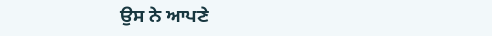ਉਸ ਨੇ ਆਪਣੇ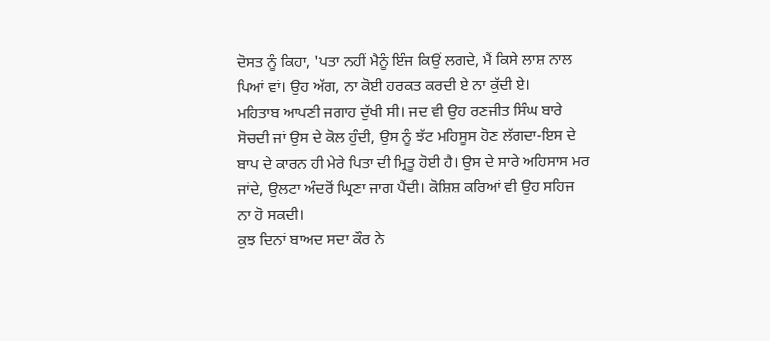ਦੋਸਤ ਨੂੰ ਕਿਹਾ, 'ਪਤਾ ਨਹੀਂ ਮੈਨੂੰ ਇੰਜ ਕਿਉਂ ਲਗਦੇ, ਮੈਂ ਕਿਸੇ ਲਾਸ਼ ਨਾਲ ਪਿਆਂ ਵਾਂ। ਉਹ ਅੱਗ, ਨਾ ਕੋਈ ਹਰਕਤ ਕਰਦੀ ਏ ਨਾ ਕੁੱਦੀ ਏ।
ਮਹਿਤਾਬ ਆਪਣੀ ਜਗਾਹ ਦੁੱਖੀ ਸੀ। ਜਦ ਵੀ ਉਹ ਰਣਜੀਤ ਸਿੰਘ ਬਾਰੇ ਸੋਚਦੀ ਜਾਂ ਉਸ ਦੇ ਕੋਲ ਹੁੰਦੀ, ਉਸ ਨੂੰ ਝੱਟ ਮਹਿਸੂਸ ਹੋਣ ਲੱਗਦਾ-ਇਸ ਦੇ ਬਾਪ ਦੇ ਕਾਰਨ ਹੀ ਮੇਰੇ ਪਿਤਾ ਦੀ ਮ੍ਰਿਤੂ ਹੋਈ ਹੈ। ਉਸ ਦੇ ਸਾਰੇ ਅਹਿਸਾਸ ਮਰ ਜਾਂਦੇ, ਉਲਟਾ ਅੰਦਰੋਂ ਘ੍ਰਿਣਾ ਜਾਗ ਪੈਂਦੀ। ਕੋਸ਼ਿਸ਼ ਕਰਿਆਂ ਵੀ ਉਹ ਸਹਿਜ ਨਾ ਹੋ ਸਕਦੀ।
ਕੁਝ ਦਿਨਾਂ ਬਾਅਦ ਸਦਾ ਕੌਰ ਨੇ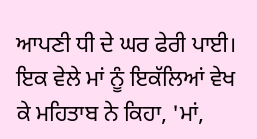ਆਪਣੀ ਧੀ ਦੇ ਘਰ ਫੇਰੀ ਪਾਈ। ਇਕ ਵੇਲੇ ਮਾਂ ਨੂੰ ਇਕੱਲਿਆਂ ਵੇਖ ਕੇ ਮਹਿਤਾਬ ਨੇ ਕਿਹਾ, 'ਮਾਂ,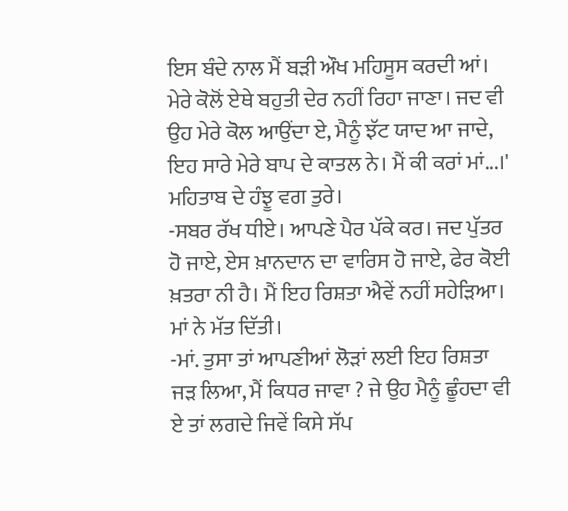ਇਸ ਬੰਦੇ ਨਾਲ ਮੈਂ ਬੜੀ ਔਖ ਮਹਿਸੂਸ ਕਰਦੀ ਆਂ। ਮੇਰੇ ਕੋਲੋਂ ਏਥੇ ਬਹੁਤੀ ਦੇਰ ਨਹੀਂ ਰਿਹਾ ਜਾਣਾ। ਜਦ ਵੀ ਉਹ ਮੇਰੇ ਕੋਲ ਆਉਂਦਾ ਏ, ਮੈਨੂੰ ਝੱਟ ਯਾਦ ਆ ਜਾਦੇ, ਇਹ ਸਾਰੇ ਮੇਰੇ ਬਾਪ ਦੇ ਕਾਤਲ ਨੇ। ਮੈਂ ਕੀ ਕਰਾਂ ਮਾਂ...।' ਮਹਿਤਾਬ ਦੇ ਹੰਝੂ ਵਗ ਤੁਰੇ।
-ਸਬਰ ਰੱਖ ਧੀਏ। ਆਪਣੇ ਪੈਰ ਪੱਕੇ ਕਰ। ਜਦ ਪੁੱਤਰ ਹੋ ਜਾਏ, ਏਸ ਖ਼ਾਨਦਾਨ ਦਾ ਵਾਰਿਸ ਹੋ ਜਾਏ, ਫੇਰ ਕੋਈ ਖ਼ਤਰਾ ਨੀ ਹੈ। ਮੈਂ ਇਹ ਰਿਸ਼ਤਾ ਐਵੇਂ ਨਹੀਂ ਸਹੇੜਿਆ। ਮਾਂ ਨੇ ਮੱਤ ਦਿੱਤੀ।
-ਮਾਂ. ਤੁਸਾ ਤਾਂ ਆਪਣੀਆਂ ਲੋੜਾਂ ਲਈ ਇਹ ਰਿਸ਼ਤਾ ਜੜ ਲਿਆ, ਮੈਂ ਕਿਧਰ ਜਾਵਾ ? ਜੇ ਉਹ ਮੈਨੂੰ ਛੂੰਹਦਾ ਵੀ ਏ ਤਾਂ ਲਗਦੇ ਜਿਵੇਂ ਕਿਸੇ ਸੱਪ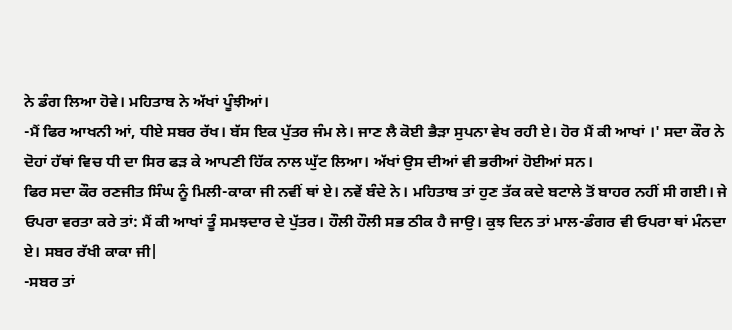ਨੇ ਡੰਗ ਲਿਆ ਹੋਵੇ। ਮਹਿਤਾਬ ਨੇ ਅੱਖਾਂ ਪੂੰਝੀਆਂ।
-ਮੈਂ ਫਿਰ ਆਖਨੀ ਆਂ, ਧੀਏ ਸਬਰ ਰੱਖ। ਬੱਸ ਇਕ ਪੁੱਤਰ ਜੰਮ ਲੇ। ਜਾਣ ਲੈ ਕੋਈ ਭੈੜਾ ਸੁਪਨਾ ਵੇਖ ਰਹੀ ਏ। ਹੋਰ ਮੈਂ ਕੀ ਆਖਾਂ ।' ਸਦਾ ਕੌਰ ਨੇ ਦੋਹਾਂ ਹੱਥਾਂ ਵਿਚ ਧੀ ਦਾ ਸਿਰ ਫੜ ਕੇ ਆਪਣੀ ਹਿੱਕ ਨਾਲ ਘੁੱਟ ਲਿਆ। ਅੱਖਾਂ ਉਸ ਦੀਆਂ ਵੀ ਭਰੀਆਂ ਹੋਈਆਂ ਸਨ।
ਫਿਰ ਸਦਾ ਕੌਰ ਰਣਜੀਤ ਸਿੰਘ ਨੂੰ ਮਿਲੀ-ਕਾਕਾ ਜੀ ਨਵੀਂ ਥਾਂ ਏ। ਨਵੇਂ ਬੰਦੇ ਨੇ। ਮਹਿਤਾਬ ਤਾਂ ਹੁਣ ਤੱਕ ਕਦੇ ਬਟਾਲੇ ਤੋਂ ਬਾਹਰ ਨਹੀਂ ਸੀ ਗਈ। ਜੇ ਓਪਰਾ ਵਰਤਾ ਕਰੇ ਤਾਂ: ਮੈਂ ਕੀ ਆਖਾਂ ਤੂੰ ਸਮਝਦਾਰ ਦੇ ਪੁੱਤਰ। ਹੌਲੀ ਹੌਲੀ ਸਭ ਠੀਕ ਹੈ ਜਾਉ। ਕੁਝ ਦਿਨ ਤਾਂ ਮਾਲ-ਡੰਗਰ ਵੀ ਓਪਰਾ ਥਾਂ ਮੰਨਦਾ ਏ। ਸਬਰ ਰੱਖੀ ਕਾਕਾ ਜੀ|
-ਸਬਰ ਤਾਂ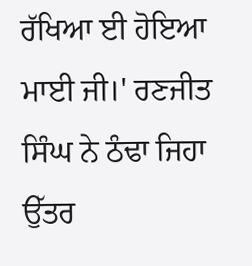ਰੱਖਿਆ ਈ ਹੋਇਆ ਮਾਈ ਜੀ।' ਰਣਜੀਤ ਸਿੰਘ ਨੇ ਠੰਢਾ ਜਿਹਾ ਉੱਤਰ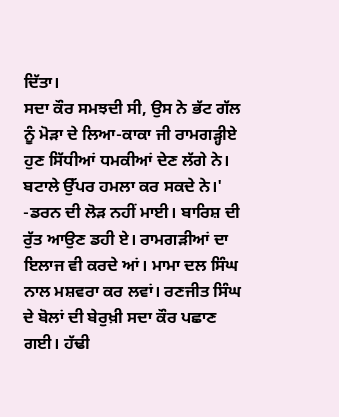ਦਿੱਤਾ।
ਸਦਾ ਕੌਰ ਸਮਝਦੀ ਸੀ, ਉਸ ਨੇ ਭੱਟ ਗੱਲ ਨੂੰ ਮੋੜਾ ਦੇ ਲਿਆ-ਕਾਕਾ ਜੀ ਰਾਮਗੜ੍ਹੀਏ ਹੁਣ ਸਿੱਧੀਆਂ ਧਮਕੀਆਂ ਦੇਣ ਲੱਗੇ ਨੇ। ਬਟਾਲੇ ਉੱਪਰ ਹਮਲਾ ਕਰ ਸਕਦੇ ਨੇ।'
-ਡਰਨ ਦੀ ਲੋੜ ਨਹੀਂ ਮਾਈ। ਬਾਰਿਸ਼ ਦੀ ਰੁੱਤ ਆਉਣ ਡਹੀ ਏ। ਰਾਮਗੜੀਆਂ ਦਾ ਇਲਾਜ ਵੀ ਕਰਦੇ ਆਂ। ਮਾਮਾ ਦਲ ਸਿੰਘ ਨਾਲ ਮਸ਼ਵਰਾ ਕਰ ਲਵਾਂ। ਰਣਜੀਤ ਸਿੰਘ ਦੇ ਬੋਲਾਂ ਦੀ ਬੇਰੁਖ਼ੀ ਸਦਾ ਕੌਰ ਪਛਾਣ ਗਈ। ਹੱਢੀ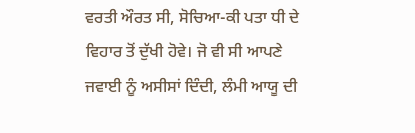ਵਰਤੀ ਔਰਤ ਸੀ, ਸੋਚਿਆ-ਕੀ ਪਤਾ ਧੀ ਦੇ ਵਿਹਾਰ ਤੋਂ ਦੁੱਖੀ ਹੋਵੇ। ਜੋ ਵੀ ਸੀ ਆਪਣੇ ਜਵਾਈ ਨੂੰ ਅਸੀਸਾਂ ਦਿੰਦੀ, ਲੰਮੀ ਆਯੂ ਦੀ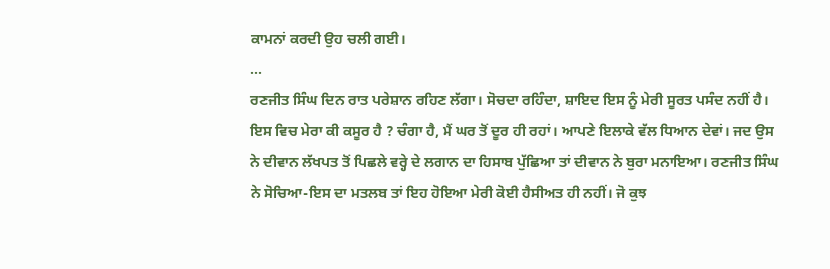ਕਾਮਨਾਂ ਕਰਦੀ ਉਹ ਚਲੀ ਗਈ।
...
ਰਣਜੀਤ ਸਿੰਘ ਦਿਨ ਰਾਤ ਪਰੇਸ਼ਾਨ ਰਹਿਣ ਲੱਗਾ। ਸੋਚਦਾ ਰਹਿੰਦਾ, ਸ਼ਾਇਦ ਇਸ ਨੂੰ ਮੇਰੀ ਸੂਰਤ ਪਸੰਦ ਨਹੀਂ ਹੈ। ਇਸ ਵਿਚ ਮੇਰਾ ਕੀ ਕਸੂਰ ਹੈ ? ਚੰਗਾ ਹੈ, ਮੈਂ ਘਰ ਤੋਂ ਦੂਰ ਹੀ ਰਹਾਂ। ਆਪਣੇ ਇਲਾਕੇ ਵੱਲ ਧਿਆਨ ਦੇਵਾਂ। ਜਦ ਉਸ ਨੇ ਦੀਵਾਨ ਲੱਖਪਤ ਤੋਂ ਪਿਛਲੇ ਵਰ੍ਹੇ ਦੇ ਲਗਾਨ ਦਾ ਹਿਸਾਬ ਪੁੱਛਿਆ ਤਾਂ ਦੀਵਾਨ ਨੇ ਬੁਰਾ ਮਨਾਇਆ। ਰਣਜੀਤ ਸਿੰਘ ਨੇ ਸੋਚਿਆ-ਇਸ ਦਾ ਮਤਲਬ ਤਾਂ ਇਹ ਹੋਇਆ ਮੇਰੀ ਕੋਈ ਹੈਸੀਅਤ ਹੀ ਨਹੀਂ। ਜੋ ਕੁਝ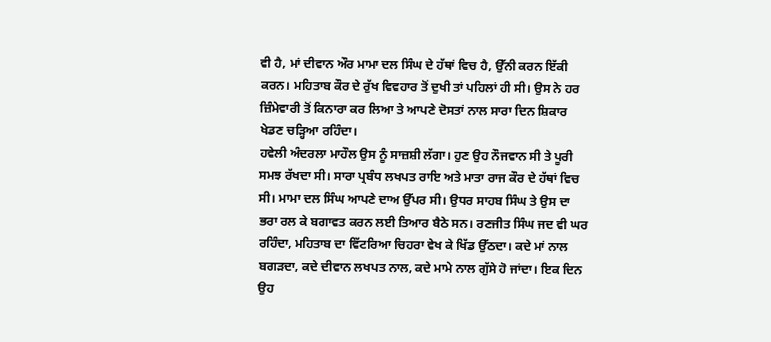ਵੀ ਹੈ, ਮਾਂ ਦੀਵਾਨ ਔਰ ਮਾਮਾ ਦਲ ਸਿੰਘ ਦੇ ਹੱਥਾਂ ਵਿਚ ਹੈ, ਉੱਨੀ ਕਰਨ ਇੱਕੀ ਕਰਨ। ਮਹਿਤਾਬ ਕੌਰ ਦੇ ਰੁੱਖ ਵਿਵਹਾਰ ਤੋਂ ਦੁਖੀ ਤਾਂ ਪਹਿਲਾਂ ਹੀ ਸੀ। ਉਸ ਨੇ ਹਰ ਜ਼ਿੰਮੇਵਾਰੀ ਤੋਂ ਕਿਨਾਰਾ ਕਰ ਲਿਆ ਤੇ ਆਪਣੇ ਦੋਸਤਾਂ ਨਾਲ ਸਾਰਾ ਦਿਨ ਸ਼ਿਕਾਰ ਖੇਡਣ ਚੜ੍ਹਿਆ ਰਹਿੰਦਾ।
ਹਵੇਲੀ ਅੰਦਰਲਾ ਮਾਹੌਲ ਉਸ ਨੂੰ ਸਾਜ਼ਸ਼ੀ ਲੱਗਾ। ਹੁਣ ਉਹ ਨੌਜਵਾਨ ਸੀ ਤੇ ਪੂਰੀ ਸਮਝ ਰੱਖਦਾ ਸੀ। ਸਾਰਾ ਪ੍ਰਬੰਧ ਲਖਪਤ ਰਾਇ ਅਤੇ ਮਾਤਾ ਰਾਜ ਕੌਰ ਦੇ ਹੱਥਾਂ ਵਿਚ ਸੀ। ਮਾਮਾ ਦਲ ਸਿੰਘ ਆਪਣੇ ਦਾਅ ਉੱਪਰ ਸੀ। ਉਧਰ ਸਾਹਬ ਸਿੰਘ ਤੇ ਉਸ ਦਾ ਭਰਾ ਰਲ ਕੇ ਬਗਾਵਤ ਕਰਨ ਲਈ ਤਿਆਰ ਬੈਠੇ ਸਨ। ਰਣਜੀਤ ਸਿੰਘ ਜਦ ਵੀ ਘਰ ਰਹਿੰਦਾ, ਮਹਿਤਾਬ ਦਾ ਵਿੱਟਰਿਆ ਚਿਹਰਾ ਵੇਖ ਕੇ ਖਿੱਡ ਉੱਠਦਾ। ਕਦੇ ਮਾਂ ਨਾਲ ਬਗੜਦਾ, ਕਦੇ ਦੀਵਾਨ ਲਖਪਤ ਨਾਲ, ਕਦੇ ਮਾਮੇ ਨਾਲ ਗੁੱਸੇ ਹੋ ਜਾਂਦਾ। ਇਕ ਦਿਨ ਉਹ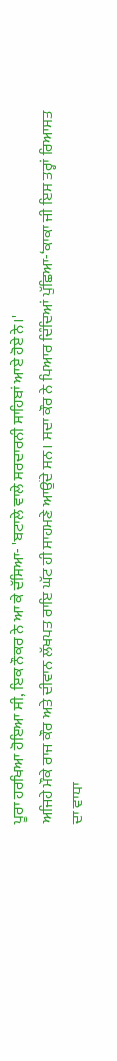ਪੂਰਾ ਹਰਖਿਆ ਹੋਇਆ ਸੀ, ਇਕ ਨੌਕਰ ਨੇ ਆ ਕੇ ਦੱਸਿਆ- 'ਬਟਾਲੇ ਵਾਲੇ ਸਰਦਾਰਨੀ ਸਾਹਿਬਾਂ ਆਏ ਹੋਏ ਨੇ।'
ਅਜਿਹੇ ਮੌਕੇ ਰਾਜ ਕੌਰ ਅਤੇ ਦੀਵਾਨ ਲੱਖਪਤ ਰਾਇ ਘੱਟ ਹੀ ਸਾਹਮਣੇ ਆਉਂਦੇ ਸਨ। ਸਦਾ ਕੌਰ ਨੇ ਪਿਆਰ ਦਿੰਦਿਆਂ ਪੁੱਛਿਆ-‘ਕਾਕਾ ਜੀ ਇਸ ਤਰ੍ਹਾਂ ਰਿਆਸਤ ਦਾ ਵਾਧਾ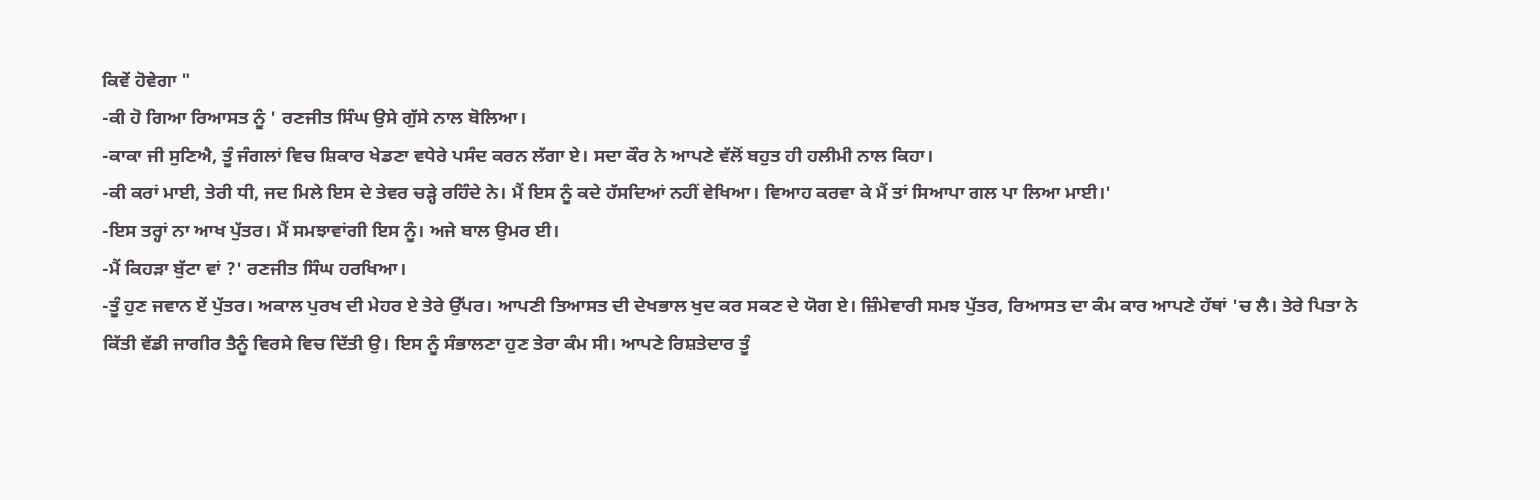ਕਿਵੇਂ ਹੋਵੇਗਾ "
-ਕੀ ਹੋ ਗਿਆ ਰਿਆਸਤ ਨੂੰ ' ਰਣਜੀਤ ਸਿੰਘ ਉਸੇ ਗੁੱਸੇ ਨਾਲ ਬੋਲਿਆ।
-ਕਾਕਾ ਜੀ ਸੁਣਿਐ, ਤੂੰ ਜੰਗਲਾਂ ਵਿਚ ਸ਼ਿਕਾਰ ਖੇਡਣਾ ਵਧੇਰੇ ਪਸੰਦ ਕਰਨ ਲੱਗਾ ਏ। ਸਦਾ ਕੌਰ ਨੇ ਆਪਣੇ ਵੱਲੋਂ ਬਹੁਤ ਹੀ ਹਲੀਮੀ ਨਾਲ ਕਿਹਾ।
-ਕੀ ਕਰਾਂ ਮਾਈ, ਤੇਰੀ ਧੀ, ਜਦ ਮਿਲੇ ਇਸ ਦੇ ਤੇਵਰ ਚੜ੍ਹੇ ਰਹਿੰਦੇ ਨੇ। ਮੈਂ ਇਸ ਨੂੰ ਕਦੇ ਹੱਸਦਿਆਂ ਨਹੀਂ ਵੇਖਿਆ। ਵਿਆਹ ਕਰਵਾ ਕੇ ਮੈਂ ਤਾਂ ਸਿਆਪਾ ਗਲ ਪਾ ਲਿਆ ਮਾਈ।'
-ਇਸ ਤਰ੍ਹਾਂ ਨਾ ਆਖ ਪੁੱਤਰ। ਮੈਂ ਸਮਝਾਵਾਂਗੀ ਇਸ ਨੂੰ। ਅਜੇ ਬਾਲ ਉਮਰ ਈ।
-ਮੈਂ ਕਿਹੜਾ ਬੁੱਟਾ ਵਾਂ ?' ਰਣਜੀਤ ਸਿੰਘ ਹਰਖਿਆ।
-ਤੂੰ ਹੁਣ ਜਵਾਨ ਏਂ ਪੁੱਤਰ। ਅਕਾਲ ਪੁਰਖ ਦੀ ਮੇਹਰ ਏ ਤੇਰੇ ਉੱਪਰ। ਆਪਣੀ ਤਿਆਸਤ ਦੀ ਦੇਖਭਾਲ ਖੁਦ ਕਰ ਸਕਣ ਦੇ ਯੋਗ ਏ। ਜ਼ਿੰਮੇਵਾਰੀ ਸਮਝ ਪੁੱਤਰ, ਰਿਆਸਤ ਦਾ ਕੰਮ ਕਾਰ ਆਪਣੇ ਹੱਥਾਂ 'ਚ ਲੈ। ਤੇਰੇ ਪਿਤਾ ਨੇ ਕਿੱਤੀ ਵੱਡੀ ਜਾਗੀਰ ਤੈਨੂੰ ਵਿਰਸੇ ਵਿਚ ਦਿੱਤੀ ਉ। ਇਸ ਨੂੰ ਸੰਭਾਲਣਾ ਹੁਣ ਤੇਰਾ ਕੰਮ ਸੀ। ਆਪਣੇ ਰਿਸ਼ਤੇਦਾਰ ਤੂੰ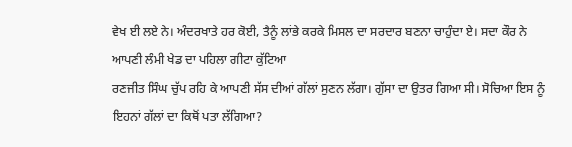ਵੇਖ ਈ ਲਏ ਨੇ। ਅੰਦਰਖਾਤੇ ਹਰ ਕੋਈ, ਤੈਨੂੰ ਲਾਂਭੇ ਕਰਕੇ ਮਿਸਲ ਦਾ ਸਰਦਾਰ ਬਣਨਾ ਚਾਹੁੰਦਾ ਏ। ਸਦਾ ਕੌਰ ਨੇ ਆਪਣੀ ਲੰਮੀ ਖੇਡ ਦਾ ਪਹਿਲਾ ਗੀਟਾ ਕੁੱਟਿਆ
ਰਣਜੀਤ ਸਿੰਘ ਚੁੱਪ ਰਹਿ ਕੇ ਆਪਣੀ ਸੱਸ ਦੀਆਂ ਗੱਲਾਂ ਸੁਣਨ ਲੱਗਾ। ਗੁੱਸਾ ਦਾ ਉਤਰ ਗਿਆ ਸੀ। ਸੋਚਿਆ ਇਸ ਨੂੰ ਇਹਨਾਂ ਗੱਲਾਂ ਦਾ ਕਿਥੋਂ ਪਤਾ ਲੱਗਿਆ?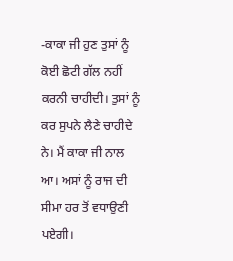-ਕਾਕਾ ਜੀ ਹੁਣ ਤੁਸਾਂ ਨੂੰ ਕੋਈ ਛੋਟੀ ਗੱਲ ਨਹੀਂ ਕਰਨੀ ਚਾਹੀਦੀ। ਤੁਸਾਂ ਨੂੰ ਕਰ ਸੁਪਨੇ ਲੈਣੇ ਚਾਹੀਦੇ ਨੇ। ਮੈਂ ਕਾਕਾ ਜੀ ਨਾਲ ਆ। ਅਸਾਂ ਨੂੰ ਰਾਜ ਦੀ ਸੀਮਾ ਹਰ ਤੋਂ ਵਧਾਉਣੀ ਪਏਗੀ।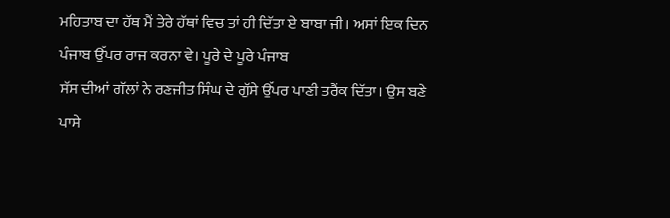ਮਹਿਤਾਬ ਦਾ ਹੱਥ ਮੈਂ ਤੇਰੇ ਹੱਥਾਂ ਵਿਚ ਤਾਂ ਹੀ ਦਿੱਤਾ ਏ ਬਾਬਾ ਜੀ। ਅਸਾਂ ਇਕ ਦਿਨ ਪੰਜਾਬ ਉੱਪਰ ਰਾਜ ਕਰਨਾ ਵੇ। ਪੂਰੇ ਦੇ ਪੂਰੇ ਪੰਜਾਬ
ਸੱਸ ਦੀਆਂ ਗੱਲਾਂ ਨੇ ਰਣਜੀਤ ਸਿੰਘ ਦੇ ਗੁੱਸੇ ਉੱਪਰ ਪਾਣੀ ਤਰੈਂਕ ਦਿੱਤਾ। ਉਸ ਬਣੇ ਪਾਸੇ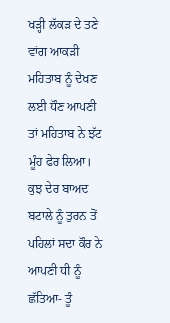ਖੜ੍ਹੀ ਲੱਕੜ ਦੇ ਤਣੇ ਵਾਂਗ ਆਕੜੀ ਮਹਿਤਾਬ ਨੂੰ ਦੇਖਣ ਲਈ ਧੌਣ ਆਪਣੀ ਤਾਂ ਮਹਿਤਾਬ ਨੇ ਝੱਟ ਮੂੰਹ ਫੇਰ ਲਿਆ।
ਕੁਝ ਦੇਰ ਬਾਅਦ ਬਟਾਲੇ ਨੂੰ ਤੁਰਨ ਤੋਂ ਪਹਿਲਾਂ ਸਦਾ ਕੌਰ ਨੇ ਆਪਣੀ ਧੀ ਨੂੰ ਛੱਤਿਆ- ਤੂੰ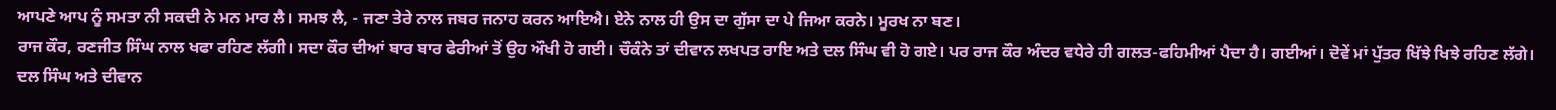ਆਪਣੇ ਆਪ ਨੂੰ ਸਮਤਾ ਨੀ ਸਕਦੀ ਨੇ ਮਨ ਮਾਰ ਲੈ। ਸਮਝ ਲੈ, - ਜਣਾ ਤੇਰੇ ਨਾਲ ਜਬਰ ਜਨਾਹ ਕਰਨ ਆਇਐ। ਏਨੇ ਨਾਲ ਹੀ ਉਸ ਦਾ ਗੁੱਸਾ ਦਾ ਪੇ ਜਿਆ ਕਰਨੇ। ਮੂਰਖ ਨਾ ਬਣ।
ਰਾਜ ਕੌਰ, ਰਣਜੀਤ ਸਿੰਘ ਨਾਲ ਖਫਾ ਰਹਿਣ ਲੱਗੀ। ਸਦਾ ਕੌਰ ਦੀਆਂ ਬਾਰ ਬਾਰ ਫੇਰੀਆਂ ਤੋਂ ਉਹ ਔਖੀ ਹੋ ਗਈ। ਚੌਕੰਨੇ ਤਾਂ ਦੀਵਾਨ ਲਖਪਤ ਰਾਇ ਅਤੇ ਦਲ ਸਿੰਘ ਵੀ ਹੋ ਗਏ। ਪਰ ਰਾਜ ਕੌਰ ਅੰਦਰ ਵਧੇਰੇ ਹੀ ਗਲਤ-ਫਹਿਮੀਆਂ ਪੈਦਾ ਹੈ। ਗਈਆਂ। ਦੋਵੇਂ ਮਾਂ ਪੁੱਤਰ ਖਿੱਝੇ ਖਿਝੇ ਰਹਿਣ ਲੱਗੇ। ਦਲ ਸਿੰਘ ਅਤੇ ਦੀਵਾਨ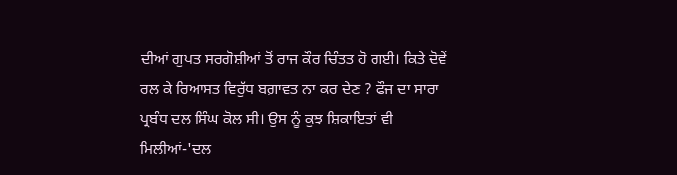ਦੀਆਂ ਗੁਪਤ ਸਰਗੋਸ਼ੀਆਂ ਤੋਂ ਰਾਜ ਕੌਰ ਚਿੰਤਤ ਹੋ ਗਈ। ਕਿਤੇ ਦੋਵੇਂ ਰਲ ਕੇ ਰਿਆਸਤ ਵਿਰੁੱਧ ਬਗ਼ਾਵਤ ਨਾ ਕਰ ਦੇਣ ? ਫੌਜ ਦਾ ਸਾਰਾ ਪ੍ਰਬੰਧ ਦਲ ਸਿੰਘ ਕੋਲ ਸੀ। ਉਸ ਨੂੰ ਕੁਝ ਸ਼ਿਕਾਇਤਾਂ ਵੀ ਮਿਲੀਆਂ-'ਦਲ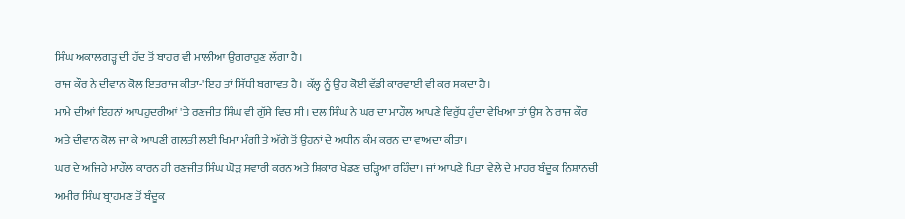ਸਿੰਘ ਅਕਾਲਗੜ੍ਹ ਦੀ ਹੱਦ ਤੋਂ ਬਾਹਰ ਵੀ ਮਾਲੀਆ ਉਗਰਾਹੁਣ ਲੱਗਾ ਹੈ।
ਰਾਜ ਕੌਰ ਨੇ ਦੀਵਾਨ ਕੋਲ ਇਤਰਾਜ ਕੀਤਾ-'ਇਹ ਤਾਂ ਸਿੱਧੀ ਬਗਾਵਤ ਹੈ। ਕੱਲ੍ਹ ਨੂੰ ਉਹ ਕੋਈ ਵੱਡੀ ਕਾਰਵਾਈ ਵੀ ਕਰ ਸਕਦਾ ਹੈ।
ਮਾਮੇ ਦੀਆਂ ਇਹਨਾਂ ਆਪਹੁਦਰੀਆਂ 'ਤੇ ਰਣਜੀਤ ਸਿੰਘ ਵੀ ਗੁੱਸੇ ਵਿਚ ਸੀ। ਦਲ ਸਿੰਘ ਨੇ ਘਰ ਦਾ ਮਾਹੌਲ ਆਪਣੇ ਵਿਰੁੱਧ ਹੁੰਦਾ ਵੇਖਿਆ ਤਾਂ ਉਸ ਨੇ ਰਾਜ ਕੌਰ ਅਤੇ ਦੀਵਾਨ ਕੋਲ ਜਾ ਕੇ ਆਪਣੀ ਗਲਤੀ ਲਈ ਖਿਮਾ ਮੰਗੀ ਤੇ ਅੱਗੇ ਤੋਂ ਉਹਨਾਂ ਦੇ ਅਧੀਨ ਕੰਮ ਕਰਨ ਦਾ ਵਾਅਦਾ ਕੀਤਾ।
ਘਰ ਦੇ ਅਜਿਹੇ ਮਾਹੌਲ ਕਾਰਨ ਹੀ ਰਣਜੀਤ ਸਿੰਘ ਘੋੜ ਸਵਾਰੀ ਕਰਨ ਅਤੇ ਸ਼ਿਕਾਰ ਖੇਡਣ ਚੜ੍ਹਿਆ ਰਹਿੰਦਾ। ਜਾਂ ਆਪਣੇ ਪਿਤਾ ਵੇਲੇ ਦੇ ਮਾਹਰ ਬੰਦੂਕ ਨਿਸ਼ਾਨਚੀ ਅਮੀਰ ਸਿੰਘ ਬ੍ਰਾਹਮਣ ਤੋਂ ਬੰਦੂਕ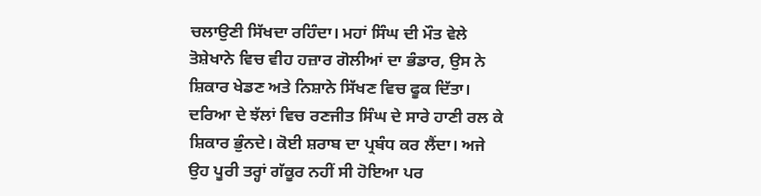ਚਲਾਉਣੀ ਸਿੱਖਦਾ ਰਹਿੰਦਾ। ਮਹਾਂ ਸਿੰਘ ਦੀ ਮੌਤ ਵੇਲੇ ਤੋਸ਼ੇਖਾਨੇ ਵਿਚ ਵੀਹ ਹਜ਼ਾਰ ਗੋਲੀਆਂ ਦਾ ਭੰਡਾਰ, ਉਸ ਨੇ ਸ਼ਿਕਾਰ ਖੇਡਣ ਅਤੇ ਨਿਸ਼ਾਨੇ ਸਿੱਖਣ ਵਿਚ ਫੂਕ ਦਿੱਤਾ। ਦਰਿਆ ਦੇ ਝੱਲਾਂ ਵਿਚ ਰਣਜੀਤ ਸਿੰਘ ਦੇ ਸਾਰੇ ਹਾਣੀ ਰਲ ਕੇ ਸ਼ਿਕਾਰ ਭੁੰਨਦੇ। ਕੋਈ ਸ਼ਰਾਬ ਦਾ ਪ੍ਰਬੰਧ ਕਰ ਲੈਂਦਾ। ਅਜੇ ਉਹ ਪੂਰੀ ਤਰ੍ਹਾਂ ਗੱਕੂਰ ਨਹੀਂ ਸੀ ਹੋਇਆ ਪਰ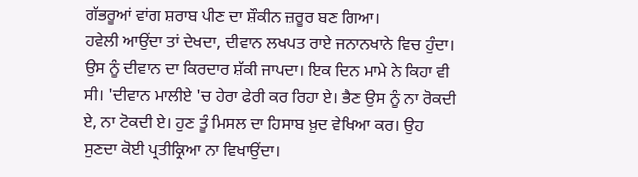ਗੱਭਰੂਆਂ ਵਾਂਗ ਸ਼ਰਾਬ ਪੀਣ ਦਾ ਸ਼ੌਕੀਨ ਜ਼ਰੂਰ ਬਣ ਗਿਆ।
ਹਵੇਲੀ ਆਉਂਦਾ ਤਾਂ ਦੇਖਦਾ, ਦੀਵਾਨ ਲਖਪਤ ਰਾਏ ਜਨਾਨਖਾਨੇ ਵਿਚ ਹੁੰਦਾ। ਉਸ ਨੂੰ ਦੀਵਾਨ ਦਾ ਕਿਰਦਾਰ ਸ਼ੱਕੀ ਜਾਪਦਾ। ਇਕ ਦਿਨ ਮਾਮੇ ਨੇ ਕਿਹਾ ਵੀ ਸੀ। 'ਦੀਵਾਨ ਮਾਲੀਏ 'ਚ ਹੇਰਾ ਫੇਰੀ ਕਰ ਰਿਹਾ ਏ। ਭੈਣ ਉਸ ਨੂੰ ਨਾ ਰੋਕਦੀ ਏ, ਨਾ ਟੋਕਦੀ ਏ। ਹੁਣ ਤੂੰ ਮਿਸਲ ਦਾ ਹਿਸਾਬ ਖ਼ੁਦ ਵੇਖਿਆ ਕਰ। ਉਹ ਸੁਣਦਾ ਕੋਈ ਪ੍ਰਤੀਕ੍ਰਿਆ ਨਾ ਵਿਖਾਉਂਦਾ।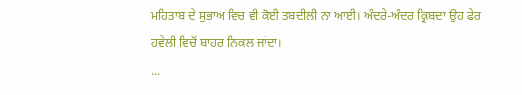ਮਹਿਤਾਬ ਦੇ ਸੁਭਾਅ ਵਿਚ ਵੀ ਕੋਈ ਤਬਦੀਲੀ ਨਾ ਆਈ। ਅੰਦਰੇ-ਅੰਦਰ ਕ੍ਰਿਬਦਾ ਉਹ ਫੇਰ ਹਵੇਲੀ ਵਿਚੋਂ ਬਾਹਰ ਨਿਕਲ ਜਾਂਦਾ।
...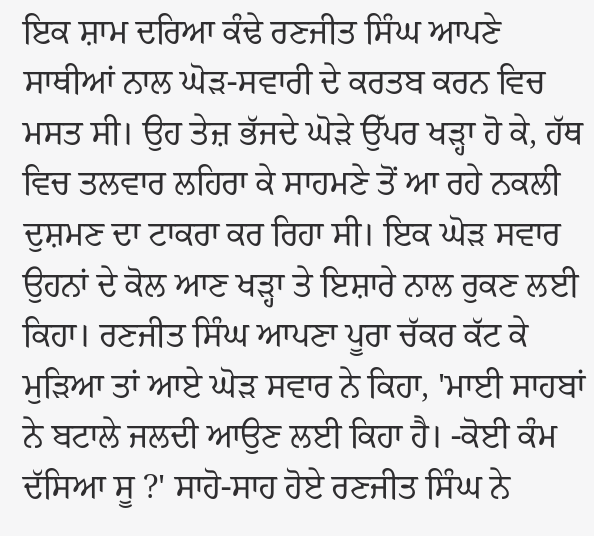ਇਕ ਸ਼ਾਮ ਦਰਿਆ ਕੰਢੇ ਰਣਜੀਤ ਸਿੰਘ ਆਪਣੇ ਸਾਥੀਆਂ ਨਾਲ ਘੋੜ-ਸਵਾਰੀ ਦੇ ਕਰਤਬ ਕਰਨ ਵਿਚ ਮਸਤ ਸੀ। ਉਹ ਤੇਜ਼ ਭੱਜਦੇ ਘੋੜੇ ਉੱਪਰ ਖੜ੍ਹਾ ਹੋ ਕੇ, ਹੱਥ ਵਿਚ ਤਲਵਾਰ ਲਹਿਰਾ ਕੇ ਸਾਹਮਣੇ ਤੋਂ ਆ ਰਹੇ ਨਕਲੀ ਦੁਸ਼ਮਣ ਦਾ ਟਾਕਰਾ ਕਰ ਰਿਹਾ ਸੀ। ਇਕ ਘੋੜ ਸਵਾਰ ਉਹਨਾਂ ਦੇ ਕੋਲ ਆਣ ਖੜ੍ਹਾ ਤੇ ਇਸ਼ਾਰੇ ਨਾਲ ਰੁਕਣ ਲਈ ਕਿਹਾ। ਰਣਜੀਤ ਸਿੰਘ ਆਪਣਾ ਪੂਰਾ ਚੱਕਰ ਕੱਟ ਕੇ ਮੁੜਿਆ ਤਾਂ ਆਏ ਘੋੜ ਸਵਾਰ ਨੇ ਕਿਹਾ, 'ਮਾਈ ਸਾਹਬਾਂ ਨੇ ਬਟਾਲੇ ਜਲਦੀ ਆਉਣ ਲਈ ਕਿਹਾ ਹੈ। -ਕੋਈ ਕੰਮ ਦੱਸਿਆ ਸੂ ?' ਸਾਹੋ-ਸਾਹ ਹੋਏ ਰਣਜੀਤ ਸਿੰਘ ਨੇ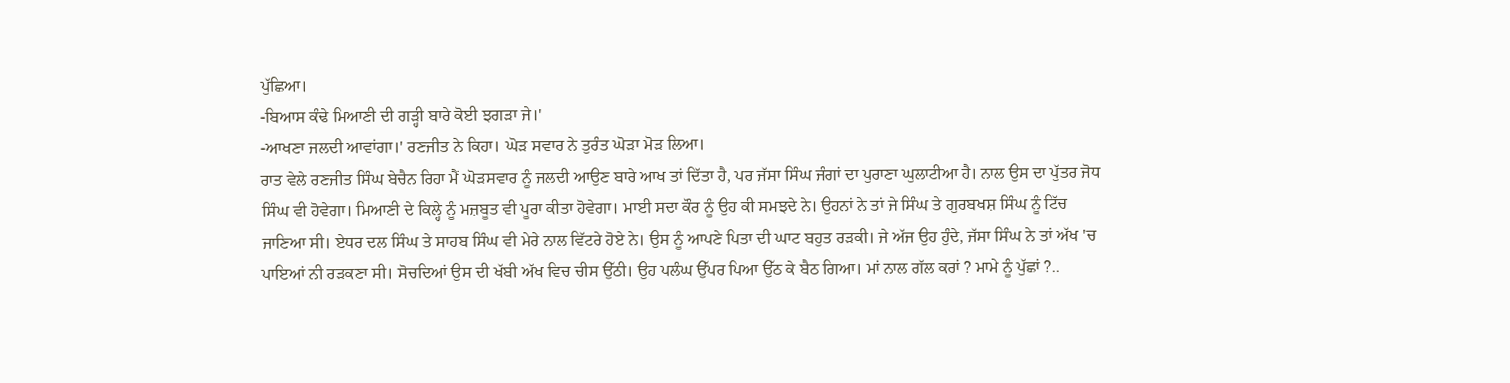ਪੁੱਛਿਆ।
-ਬਿਆਸ ਕੰਢੇ ਮਿਆਣੀ ਦੀ ਗੜ੍ਹੀ ਬਾਰੇ ਕੋਈ ਝਗੜਾ ਜੇ।'
-ਆਖਣਾ ਜਲਦੀ ਆਵਾਂਗਾ।' ਰਣਜੀਤ ਨੇ ਕਿਹਾ। ਘੋੜ ਸਵਾਰ ਨੇ ਤੁਰੰਤ ਘੋੜਾ ਮੋੜ ਲਿਆ।
ਰਾਤ ਵੇਲੇ ਰਣਜੀਤ ਸਿੰਘ ਬੇਚੈਨ ਰਿਹਾ ਮੈਂ ਘੋੜਸਵਾਰ ਨੂੰ ਜਲਦੀ ਆਉਣ ਬਾਰੇ ਆਖ ਤਾਂ ਦਿੱਤਾ ਹੈ, ਪਰ ਜੱਸਾ ਸਿੰਘ ਜੰਗਾਂ ਦਾ ਪੁਰਾਣਾ ਘੁਲਾਟੀਆ ਹੈ। ਨਾਲ ਉਸ ਦਾ ਪੁੱਤਰ ਜੋਧ ਸਿੰਘ ਵੀ ਹੋਵੇਗਾ। ਮਿਆਣੀ ਦੇ ਕਿਲ੍ਹੇ ਨੂੰ ਮਜ਼ਬੂਤ ਵੀ ਪੂਰਾ ਕੀਤਾ ਹੋਵੇਗਾ। ਮਾਈ ਸਦਾ ਕੌਰ ਨੂੰ ਉਹ ਕੀ ਸਮਝਦੇ ਨੇ। ਉਹਨਾਂ ਨੇ ਤਾਂ ਜੇ ਸਿੰਘ ਤੇ ਗੁਰਬਖਸ਼ ਸਿੰਘ ਨੂੰ ਟਿੱਚ ਜਾਣਿਆ ਸੀ। ਏਧਰ ਦਲ ਸਿੰਘ ਤੇ ਸਾਹਬ ਸਿੰਘ ਵੀ ਮੇਰੇ ਨਾਲ ਵਿੱਟਰੇ ਹੋਏ ਨੇ। ਉਸ ਨੂੰ ਆਪਣੇ ਪਿਤਾ ਦੀ ਘਾਟ ਬਹੁਤ ਰੜਕੀ। ਜੇ ਅੱਜ ਉਹ ਹੁੰਦੇ, ਜੱਸਾ ਸਿੰਘ ਨੇ ਤਾਂ ਅੱਖ 'ਚ ਪਾਇਆਂ ਨੀ ਰੜਕਣਾ ਸੀ। ਸੋਚਦਿਆਂ ਉਸ ਦੀ ਖੱਬੀ ਅੱਖ ਵਿਚ ਚੀਸ ਉੱਠੀ। ਉਹ ਪਲੰਘ ਉੱਪਰ ਪਿਆ ਉੱਠ ਕੇ ਬੈਠ ਗਿਆ। ਮਾਂ ਨਾਲ ਗੱਲ ਕਰਾਂ ? ਮਾਮੇ ਨੂੰ ਪੁੱਛਾਂ ?..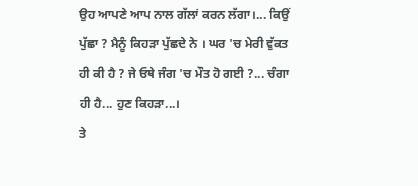ਉਹ ਆਪਣੇ ਆਪ ਨਾਲ ਗੱਲਾਂ ਕਰਨ ਲੱਗਾ।... ਕਿਉਂ ਪੁੱਛਾ ? ਮੈਨੂੰ ਕਿਹੜਾ ਪੁੱਛਦੇ ਨੇ । ਘਰ 'ਚ ਮੇਰੀ ਵੁੱਕਤ ਹੀ ਕੀ ਹੈ ? ਜੇ ਓਥੇ ਜੰਗ 'ਚ ਮੌਤ ਹੋ ਗਈ ?... ਚੰਗਾ ਹੀ ਹੈ... ਹੁਣ ਕਿਹੜਾ...।
ਤੇ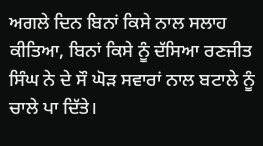ਅਗਲੇ ਦਿਨ ਬਿਨਾਂ ਕਿਸੇ ਨਾਲ ਸਲਾਹ ਕੀਤਿਆ, ਬਿਨਾਂ ਕਿਸੇ ਨੂੰ ਦੱਸਿਆ ਰਣਜੀਤ ਸਿੰਘ ਨੇ ਦੇ ਸੌ ਘੋੜ ਸਵਾਰਾਂ ਨਾਲ ਬਟਾਲੇ ਨੂੰ ਚਾਲੇ ਪਾ ਦਿੱਤੇ।